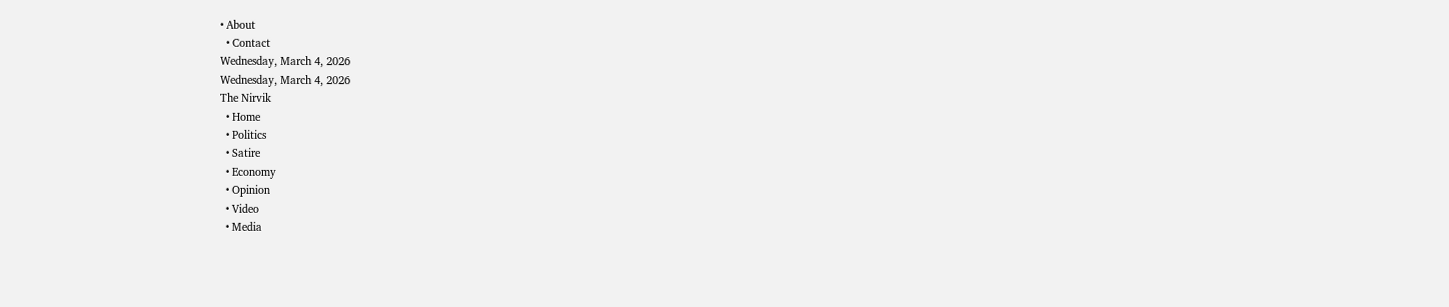• About
  • Contact
Wednesday, March 4, 2026
Wednesday, March 4, 2026
The Nirvik
  • Home
  • Politics
  • Satire
  • Economy
  • Opinion
  • Video
  • Media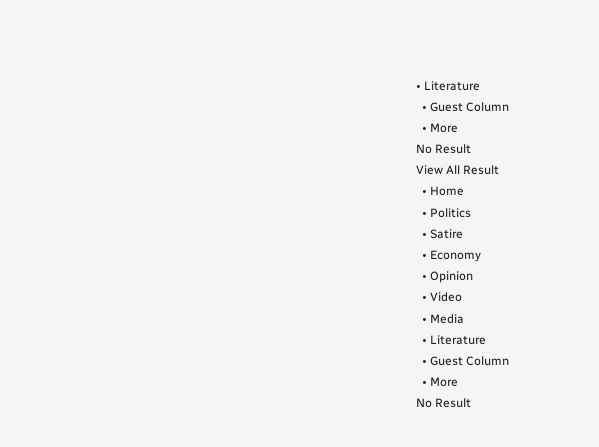• Literature
  • Guest Column
  • More
No Result
View All Result
  • Home
  • Politics
  • Satire
  • Economy
  • Opinion
  • Video
  • Media
  • Literature
  • Guest Column
  • More
No Result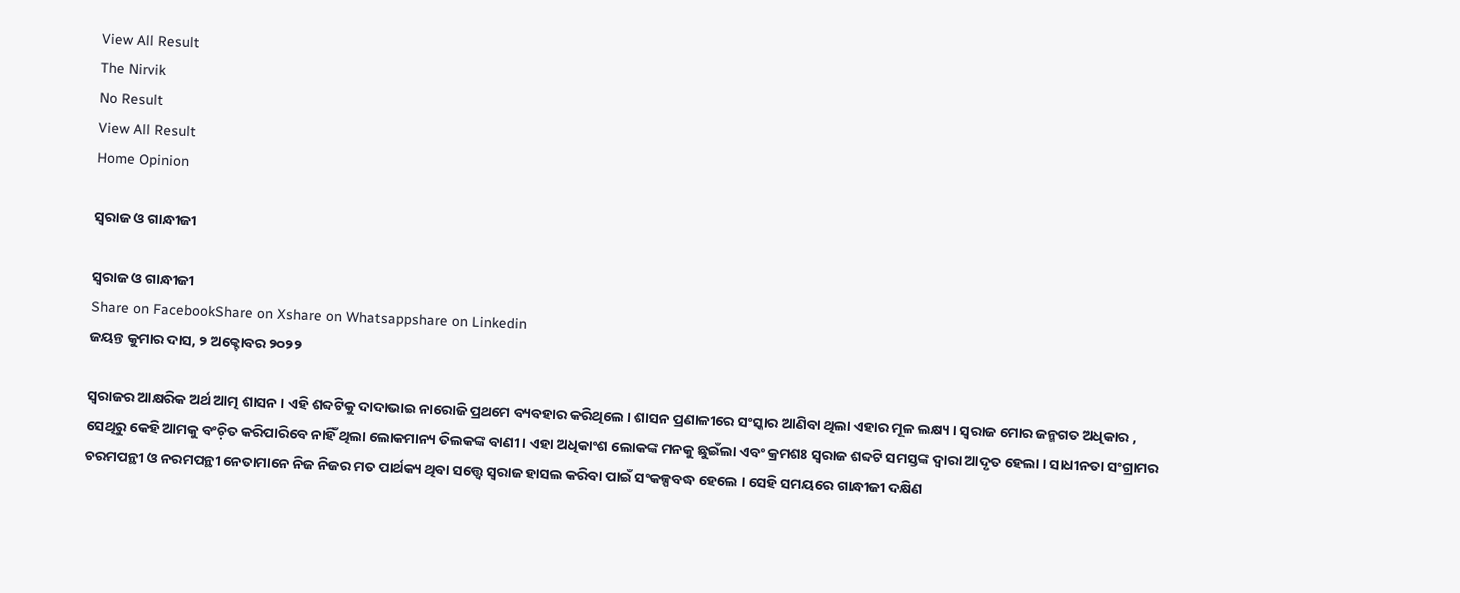View All Result
The Nirvik
No Result
View All Result
Home Opinion

ସ୍ୱରାଜ ଓ ଗାନ୍ଧୀଜୀ

ସ୍ୱରାଜ ଓ ଗାନ୍ଧୀଜୀ
Share on FacebookShare on Xshare on Whatsappshare on Linkedin
ଜୟନ୍ତ କୁମାର ଦାସ, ୨ ଅକ୍ଟୋବର ୨୦୨୨

ସ୍ୱରାଜର ଆକ୍ଷରିକ ଅର୍ଥ ଆତ୍ମ ଶାସନ । ଏହି ଶବ୍ଦଟିକୁ ଦାଦାଭାଇ ନାରୋଜି ପ୍ରଥମେ ବ୍ୟବହାର କରିଥିଲେ । ଶାସନ ପ୍ରଣାଳୀରେ ସଂସ୍କାର ଆଣିବା ଥିଲା ଏହାର ମୂଳ ଲକ୍ଷ୍ୟ । ସ୍ୱରାଜ ମୋର ଜନ୍ମଗତ ଅଧିକାର , ସେଥିରୁ କେହି ଆମକୁ ବଂଚ଼ିତ କରିପାରିବେ ନାହିଁ ଥିଲା ଲୋକମାନ୍ୟ ତିଲକଙ୍କ ବାଣୀ । ଏହା ଅଧିକାଂଶ ଲୋକଙ୍କ ମନକୁ ଛୁଇଁଲା ଏବଂ କ୍ରମଶଃ ସ୍ୱରାଜ ଶବ୍ଦଟି ସମସ୍ତଙ୍କ ଦ୍ୱାରା ଆଦୃତ ହେଲା । ସାଧୀନତା ସଂଗ୍ରାମର ଚରମପନ୍ଥୀ ଓ ନରମପନ୍ଥୀ ନେତାମାନେ ନିଜ ନିଜର ମତ ପାର୍ଥକ୍ୟ ଥିବା ସତ୍ତ୍ୱେ ସ୍ୱରାଜ ହାସଲ କରିବା ପାଇଁ ସଂକଳ୍ପବଦ୍ଧ ହେଲେ । ସେହି ସମୟରେ ଗାନ୍ଧୀଜୀ ଦକ୍ଷିଣ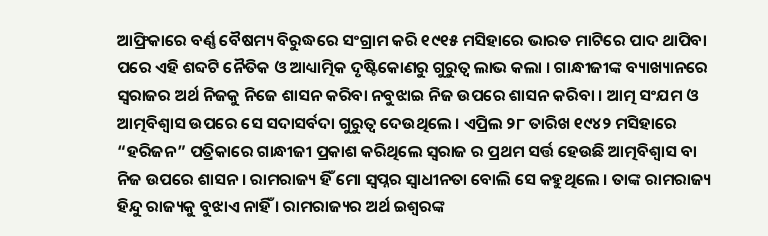ଆଫ୍ରିକାରେ ବର୍ଣ୍ଣ ବୈଷମ୍ୟ ବିରୁଦ୍ଧରେ ସଂଗ୍ରାମ କରି ୧୯୧୫ ମସିହାରେ ଭାରତ ମାଟିରେ ପାଦ ଥାପିବା ପରେ ଏହି ଶବ୍ଦଟି ନୈତିକ ଓ ଆଧ୍ୟାତ୍ମିକ ଦୃଷ୍ଟିକୋଣରୁ ଗୁରୁତ୍ବ ଲାଭ କଲା । ଗାନ୍ଧୀଜୀଙ୍କ ବ୍ୟାଖ୍ୟାନରେ ସ୍ୱରାଜର ଅର୍ଥ ନିଜକୁ ନିଜେ ଶାସନ କରିବା ନବୁଝାଇ ନିଜ ଉପରେ ଶାସନ କରିବା । ଆତ୍ମ ସଂଯମ ଓ ଆତ୍ମବିଶ୍ବାସ ଉପରେ ସେ ସଦାସର୍ବଦା ଗୁରୁତ୍ବ ଦେଉଥିଲେ । ଏପ୍ରିଲ ୨୮ ତାରିଖ ୧୯୪୨ ମସିହାରେ “ହରିଜନ” ପତ୍ରିକାରେ ଗାନ୍ଧୀଜୀ ପ୍ରକାଶ କରିଥିଲେ ସ୍ୱରାଜ ର ପ୍ରଥମ ସର୍ତ୍ତ ହେଉଛି ଆତ୍ମବିଶ୍ବାସ ବା ନିଜ ଉପରେ ଶାସନ । ରାମରାଜ୍ୟ ହିଁ ମୋ ସ୍ୱପ୍ନର ସ୍ୱାଧୀନତା ବୋଲି ସେ କହୁଥିଲେ । ତାଙ୍କ ରାମରାଜ୍ୟ ହିନ୍ଦୁ ରାଜ୍ୟକୁ ବୁଝାଏ ନାହିଁ । ରାମରାଜ୍ୟର ଅର୍ଥ ଇଶ୍ୱରଙ୍କ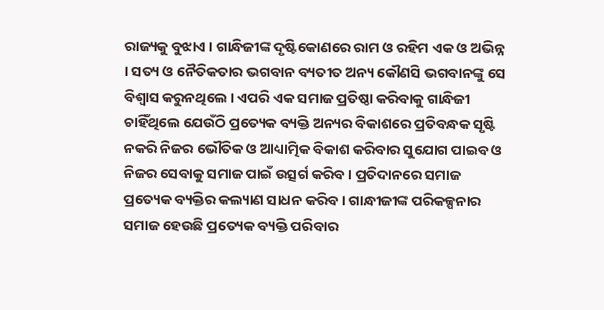ରାଜ୍ୟକୁ ବୁଝାଏ । ଗାନ୍ଧିଜୀଙ୍କ ଦୃଷ୍ଟିକୋଣରେ ରାମ ଓ ରହିମ ଏକ ଓ ଅଭିନ୍ନ । ସତ୍ୟ ଓ ନୈତିକତାର ଭଗବାନ ବ୍ୟତୀତ ଅନ୍ୟ କୌଣସି ଭଗବାନଙ୍କୁ ସେ ବିଶ୍ବାସ କରୁନଥିଲେ । ଏପରି ଏକ ସମାଜ ପ୍ରତିଷ୍ଠା କରିବାକୁ ଗାନ୍ଧିଜୀ ଚାହିଁଥିଲେ ଯେଉଁଠି ପ୍ରତ୍ୟେକ ବ୍ୟକ୍ତି ଅନ୍ୟର ବିକାଶରେ ପ୍ରତିବନ୍ଧକ ସୃଷ୍ଟି ନକରି ନିଜର ଭୌତିକ ଓ ଆଧ୍ୟାତ୍ମିକ ବିକାଶ କରିବାର ସୁଯୋଗ ପାଇବ ଓ ନିଜର ସେବାକୁ ସମାଜ ପାଇଁ ଉତ୍ସର୍ଗ କରିବ । ପ୍ରତିଦାନରେ ସମାଜ ପ୍ରତ୍ୟେକ ବ୍ୟକ୍ତିର କଲ୍ୟାଣ ସାଧନ କରିବ । ଗାନ୍ଧୀଜୀଙ୍କ ପରିକଳ୍ପନାର ସମାଜ ହେଉଛି ପ୍ରତ୍ୟେକ ବ୍ୟକ୍ତି ପରିବାର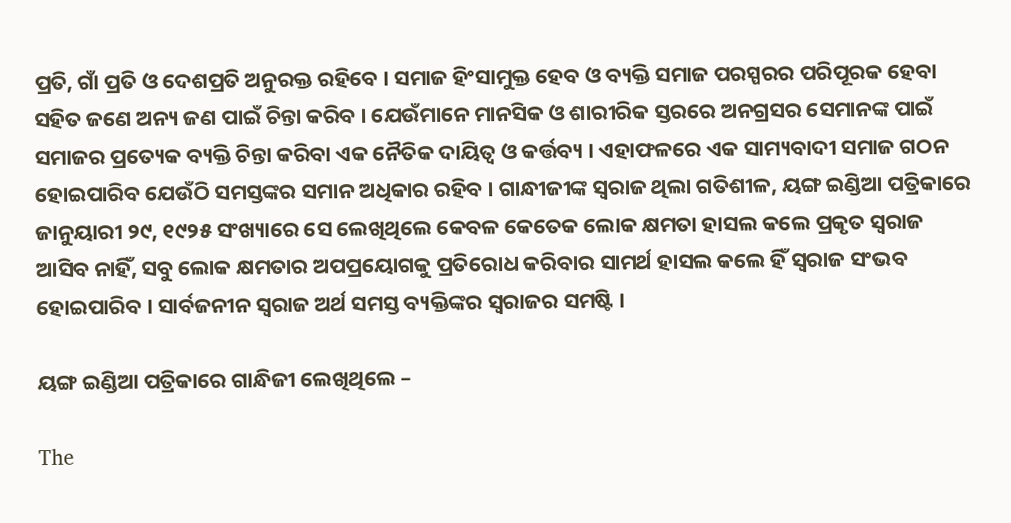ପ୍ରତି, ଗାଁ ପ୍ରତି ଓ ଦେଶପ୍ରତି ଅନୁରକ୍ତ ରହିବେ । ସମାଜ ହିଂସାମୁକ୍ତ ହେବ ଓ ବ୍ୟକ୍ତି ସମାଜ ପରସ୍ପରର ପରିପୂରକ ହେବା ସହିତ ଜଣେ ଅନ୍ୟ ଜଣ ପାଇଁ ଚିନ୍ତା କରିବ । ଯେଉଁମାନେ ମାନସିକ ଓ ଶାରୀରିକ ସ୍ତରରେ ଅନଗ୍ରସର ସେମାନଙ୍କ ପାଇଁ ସମାଜର ପ୍ରତ୍ୟେକ ବ୍ୟକ୍ତି ଚିନ୍ତା କରିବା ଏକ ନୈତିକ ଦାୟିତ୍ଵ ଓ କର୍ତ୍ତବ୍ୟ । ଏହାଫଳରେ ଏକ ସାମ୍ୟବାଦୀ ସମାଜ ଗଠନ ହୋଇପାରିବ ଯେଉଁଠି ସମସ୍ତଙ୍କର ସମାନ ଅଧିକାର ରହିବ । ଗାନ୍ଧୀଜୀଙ୍କ ସ୍ୱରାଜ ଥିଲା ଗତିଶୀଳ, ୟଙ୍ଗ ଇଣ୍ଡିଆ ପତ୍ରିକାରେ ଜାନୁୟାରୀ ୨୯, ୧୯୨୫ ସଂଖ୍ୟାରେ ସେ ଲେଖିଥିଲେ କେବଳ କେତେକ ଲୋକ କ୍ଷମତା ହାସଲ କଲେ ପ୍ରକୃତ ସ୍ୱରାଜ ଆସିବ ନାହିଁ, ସବୁ ଲୋକ କ୍ଷମତାର ଅପପ୍ରୟୋଗକୁ ପ୍ରତିରୋଧ କରିବାର ସାମର୍ଥ ହାସଲ କଲେ ହିଁ ସ୍ୱରାଜ ସଂଭବ ହୋଇପାରିବ । ସାର୍ବଜନୀନ ସ୍ଵରାଜ ଅର୍ଥ ସମସ୍ତ ବ୍ୟକ୍ତିଙ୍କର ସ୍ଵରାଜର ସମଷ୍ଟି ।

ୟଙ୍ଗ ଇଣ୍ଡିଆ ପତ୍ରିକାରେ ଗାନ୍ଧିଜୀ ଲେଖିଥିଲେ –

The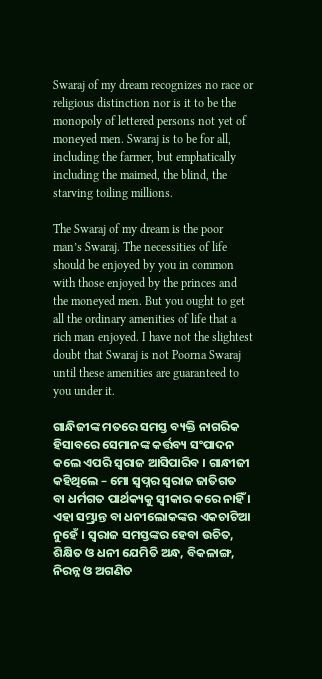Swaraj of my dream recognizes no race or religious distinction nor is it to be the monopoly of lettered persons not yet of moneyed men. Swaraj is to be for all, including the farmer, but emphatically including the maimed, the blind, the starving toiling millions.

The Swaraj of my dream is the poor man’s Swaraj. The necessities of life should be enjoyed by you in common with those enjoyed by the princes and the moneyed men. But you ought to get all the ordinary amenities of life that a rich man enjoyed. I have not the slightest doubt that Swaraj is not Poorna Swaraj until these amenities are guaranteed to you under it.

ଗାନ୍ଧିଜୀଙ୍କ ମତରେ ସମସ୍ତ ବ୍ୟକ୍ତି ନାଗରିକ ହିସାବରେ ସେମାନଙ୍କ କର୍ତ୍ତବ୍ୟ ସଂପାଦନ କଲେ ଏପରି ସ୍ୱରାଜ ଆସିପାରିବ । ଗାନ୍ଧୀଜୀ କହିଥିଲେ – ମୋ ସ୍ୱପ୍ନର ସ୍ୱରାଜ ଜାତିଗତ ବା ଧର୍ମଗତ ପାର୍ଥକ୍ୟକୁ ସ୍ୱୀକାର କରେ ନାହିଁ । ଏହା ସମ୍ଭ୍ରାନ୍ତ ବା ଧନୀଲୋକଙ୍କର ଏକଚାଟିଆ ନୁହେଁ । ସ୍ୱରାଜ ସମସ୍ତଙ୍କର ହେବା ଉଚିତ, ଶିକ୍ଷିତ ଓ ଧନୀ ଯେମିତି ଅନ୍ଧ, ବିକଳାଙ୍ଗ, ନିରନ୍ନ ଓ ଅଗଣିତ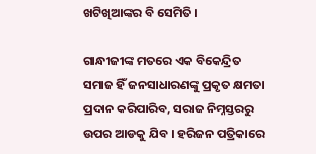ଖଟିଖିଆଙ୍କର ବି ସେମିତି ।

ଗାନ୍ଧୀଜୀଙ୍କ ମତରେ ଏକ ବିକେନ୍ଦ୍ରିତ ସମାଜ ହିଁ ଜନସାଧାରଣଙ୍କୁ ପ୍ରକୃତ କ୍ଷମତା ପ୍ରଦାନ କରିପାରିବ, ସରାଜ ନିମ୍ନସ୍ତରରୁ ଉପର ଆଡକୁ ଯିବ । ହରିଜନ ପତ୍ରିକାରେ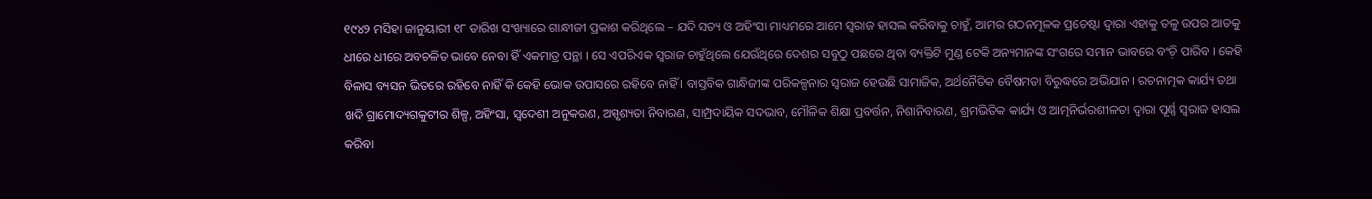୧୯୪୨ ମସିହା ଜାନୁୟାରୀ ୧୮ ତାରିଖ ସଂଖ୍ୟାରେ ଗାନ୍ଧୀଜୀ ପ୍ରକାଶ କରିଥିଲେ – ଯଦି ସତ୍ୟ ଓ ଅହିଂସା ମାଧ୍ୟମରେ ଆମେ ସ୍ଵରାଜ ହାସଲ କରିବାକୁ ଚାହୁଁ, ଆମର ଗଠନମୂଳକ ପ୍ରଚେଷ୍ଟା ଦ୍ବାରା ଏହାକୁ ତଳୁ ଉପର ଆଡକୁ ଧୀରେ ଧୀରେ ଅବଚଳିତ ଭାବେ ନେବା ହିଁ ଏକମାତ୍ର ପନ୍ଥା । ସେ ଏପରିଏକ ସ୍ଵରାଜ ଚାହୁଁଥିଲେ ଯେଉଁଥିରେ ଦେଶର ସବୁଠୁ ପଛରେ ଥିବା ବ୍ୟକ୍ତିଟି ମୁଣ୍ଡ ଟେକି ଅନ୍ୟମାନଙ୍କ ସଂଗରେ ସମାନ ଭାବରେ ବଂଚ଼ି ପାରିବ । କେହି ବିଳାସ ବ୍ୟସନ ଭିତରେ ରହିବେ ନାହିଁ କି କେହି ଭୋକ ଉପାସରେ ରହିବେ ନାହିଁ । ବାସ୍ତବିକ ଗାନ୍ଧିଜୀଙ୍କ ପରିକଳ୍ପନାର ସ୍ୱରାଜ ହେଉଛି ସାମାଜିକ, ଅର୍ଥନୈତିକ ବୈଷମତା ବିରୁଦ୍ଧରେ ଅଭିଯାନ । ରଚନାତ୍ମକ କାର୍ଯ୍ୟ ତଥା ଖଦି ଗ୍ରାମୋଦ୍ୟଗକୁଟୀର ଶିଳ୍ପ, ଅହିଂସା, ସ୍ୱଦେଶୀ ଅନୁକରଣ, ଅସ୍ପୃଶ୍ୟତା ନିବାରଣ, ସାମ୍ପ୍ରଦାୟିକ ସଦଭାବ, ମୌଳିକ ଶିକ୍ଷା ପ୍ରବର୍ତ୍ତନ, ନିଶାନିବାରଣ, ଶ୍ରମଭିତିକ କାର୍ଯ୍ୟ ଓ ଆତ୍ମନିର୍ଭରଶୀଳତା ଦ୍ୱାରା ପୂର୍ଣ୍ଣ ସ୍ୱରାଜ ହାସଲ କରିବା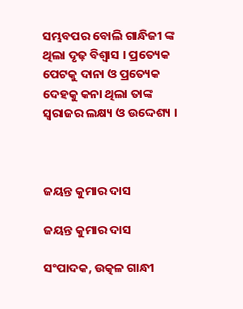ସମ୍ଭବପର ବୋଲି ଗାନ୍ଧିଜୀ ଙ୍କ ଥିଲା ଦୃଢ଼ ବିଶ୍ୱାସ । ପ୍ରତ୍ୟେକ ପେଟକୁ ଦାନା ଓ ପ୍ରତ୍ୟେକ ଦେହକୁ କନା ଥିଲା ତାଙ୍କ ସ୍ୱରାଜର ଲକ୍ଷ୍ୟ ଓ ଉଦ୍ଦେଶ୍ୟ ।



ଜୟନ୍ତ କୁମାର ଦାସ

ଜୟନ୍ତ କୁମାର ଦାସ

ସଂପାଦକ, ଉତ୍କଳ ଗାନ୍ଧୀ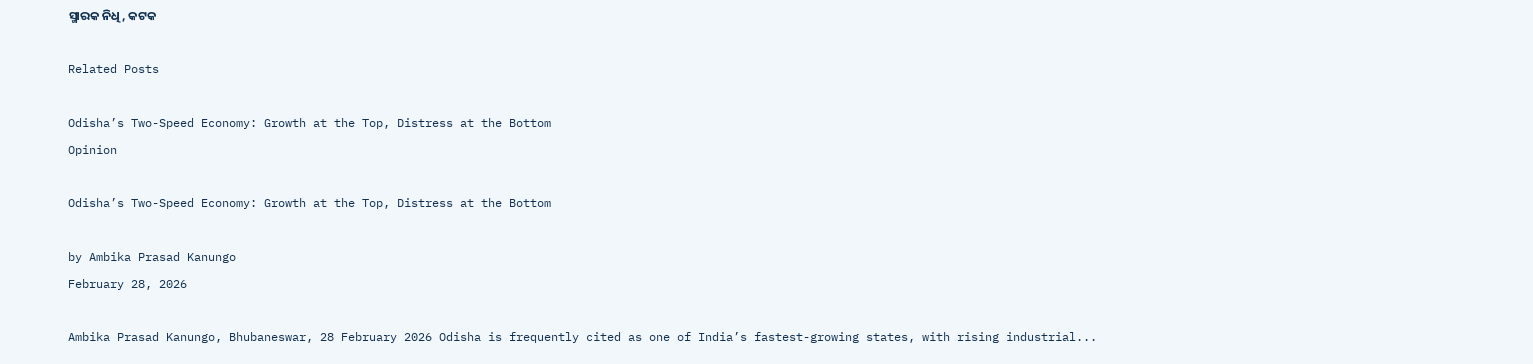ସ୍ମାରକ ନିଧି, କଟକ

Related Posts

Odisha’s Two-Speed Economy: Growth at the Top, Distress at the Bottom
Opinion

Odisha’s Two-Speed Economy: Growth at the Top, Distress at the Bottom

by Ambika Prasad Kanungo
February 28, 2026

Ambika Prasad Kanungo, Bhubaneswar, 28 February 2026 Odisha is frequently cited as one of India’s fastest-growing states, with rising industrial...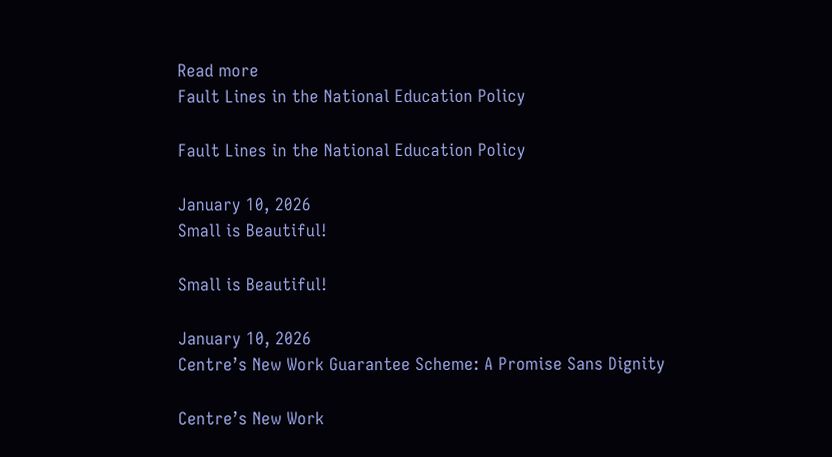Read more
Fault Lines in the National Education Policy

Fault Lines in the National Education Policy

January 10, 2026
Small is Beautiful!

Small is Beautiful!

January 10, 2026
Centre’s New Work Guarantee Scheme: A Promise Sans Dignity

Centre’s New Work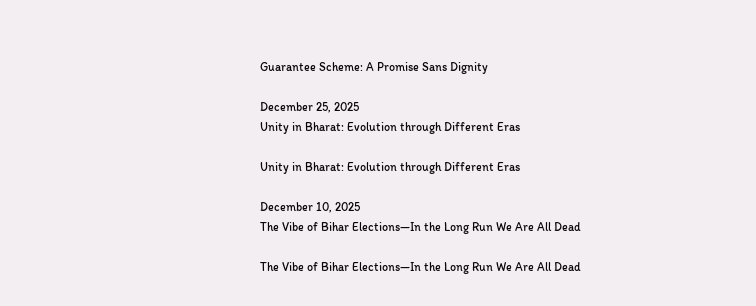Guarantee Scheme: A Promise Sans Dignity

December 25, 2025
Unity in Bharat: Evolution through Different Eras

Unity in Bharat: Evolution through Different Eras

December 10, 2025
The Vibe of Bihar Elections—In the Long Run We Are All Dead

The Vibe of Bihar Elections—In the Long Run We Are All Dead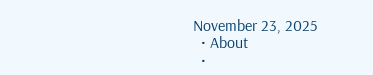November 23, 2025
  • About
  •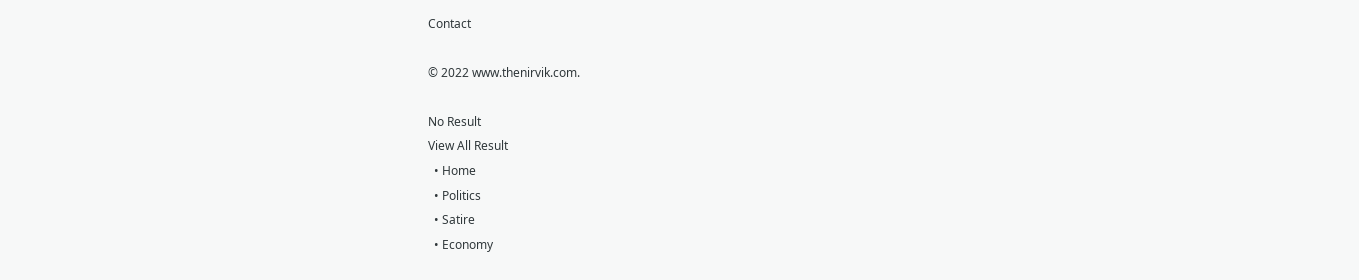Contact

© 2022 www.thenirvik.com.

No Result
View All Result
  • Home
  • Politics
  • Satire
  • Economy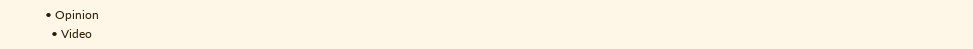• Opinion
  • Video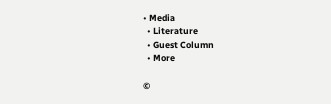• Media
  • Literature
  • Guest Column
  • More

©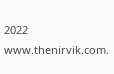2022 www.thenirvik.com.